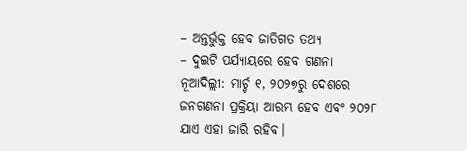– ଅନ୍ତର୍ଭୁକ୍ତ ହେବ ଜାତିଗତ ତଥ୍ୟ
– ଦୁଇଟି ପର୍ଯ୍ୟାୟରେ ହେବ ଗଣନା
ନୂଆଦିଲ୍ଲୀ: ମାର୍ଚ୍ଚ ୧, ୨୦୨୭ରୁ ଦେଶରେ ଜନଗଣନା ପ୍ରକ୍ରିୟା ଆରମ୍ଭ ହେବ ଏବଂ ୨୦୨୮ ଯାଏ ଏହା ଜାରି ରହିବ।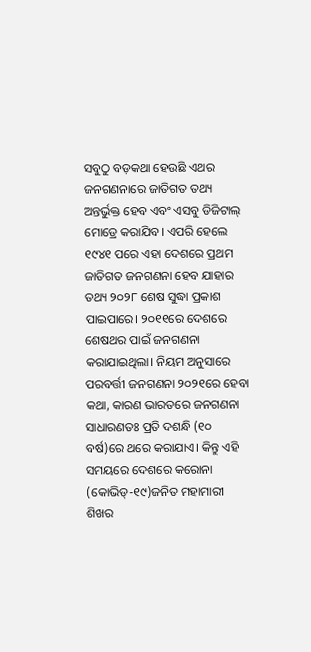ସବୁଠୁ ବଡ଼କଥା ହେଉଛି ଏଥର ଜନଗଣନାରେ ଜାତିଗତ ତଥ୍ୟ ଅନ୍ତର୍ଭୁକ୍ତ ହେବ ଏବଂ ଏସବୁ ଡିଜିଟାଲ୍ ମୋଡ୍ରେ କରାଯିବ। ଏପରି ହେଲେ ୧୯୪୧ ପରେ ଏହା ଦେଶରେ ପ୍ରଥମ ଜାତିଗତ ଜନଗଣନା ହେବ ଯାହାର ତଥ୍ୟ ୨୦୨୮ ଶେଷ ସୁଦ୍ଧା ପ୍ରକାଶ ପାଇପାରେ। ୨୦୧୧ରେ ଦେଶରେ ଶେଷଥର ପାଇଁ ଜନଗଣନା କରାଯାଇଥିଲା। ନିୟମ ଅନୁସାରେ ପରବର୍ତ୍ତୀ ଜନଗଣନା ୨୦୨୧ରେ ହେବା କଥା, କାରଣ ଭାରତରେ ଜନଗଣନା ସାଧାରଣତଃ ପ୍ରତି ଦଶନ୍ଧି (୧୦ ବର୍ଷ)ରେ ଥରେ କରାଯାଏ। କିନ୍ତୁ ଏହି ସମୟରେ ଦେଶରେ କରୋନା (କୋଭିଡ୍-୧୯)ଜନିତ ମହାମାରୀ ଶିଖର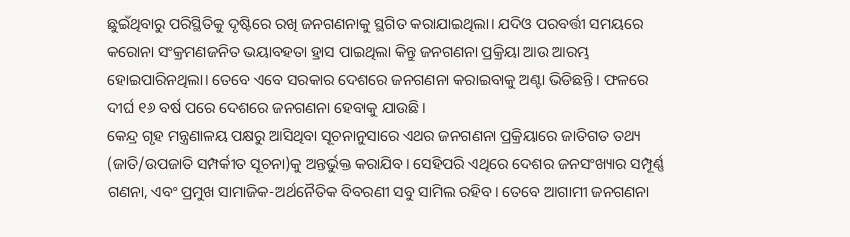ଛୁଇଁଥିବାରୁ ପରିସ୍ଥିତିକୁ ଦୃଷ୍ଟିରେ ରଖି ଜନଗଣନାକୁ ସ୍ଥଗିତ କରାଯାଇଥିଲା। ଯଦିଓ ପରବର୍ତ୍ତୀ ସମୟରେ କରୋନା ସଂକ୍ରମଣଜନିତ ଭୟାବହତା ହ୍ରାସ ପାଇଥିଲା କିନ୍ତୁ ଜନଗଣନା ପ୍ରକ୍ରିୟା ଆଉ ଆରମ୍ଭ ହୋଇପାରିନଥିଲା। ତେବେ ଏବେ ସରକାର ଦେଶରେ ଜନଗଣନା କରାଇବାକୁ ଅଣ୍ଟା ଭିଡିଛନ୍ତି। ଫଳରେ ଦୀର୍ଘ ୧୬ ବର୍ଷ ପରେ ଦେଶରେ ଜନଗଣନା ହେବାକୁ ଯାଉଛି।
କେନ୍ଦ୍ର ଗୃହ ମନ୍ତ୍ରଣାଳୟ ପକ୍ଷରୁ ଆସିଥିବା ସୂଚନାନୁସାରେ ଏଥର ଜନଗଣନା ପ୍ରକ୍ରିୟାରେ ଜାତିଗତ ତଥ୍ୟ (ଜାତି/ଉପଜାତି ସମ୍ପର୍କୀତ ସୂଚନା)କୁ ଅନ୍ତର୍ଭୁକ୍ତ କରାଯିବ। ସେହିପରି ଏଥିରେ ଦେଶର ଜନସଂଖ୍ୟାର ସମ୍ପୂର୍ଣ୍ଣ ଗଣନା, ଏବଂ ପ୍ରମୁଖ ସାମାଜିକ-ଅର୍ଥନୈତିକ ବିବରଣୀ ସବୁ ସାମିଲ ରହିବ। ତେବେ ଆଗାମୀ ଜନଗଣନା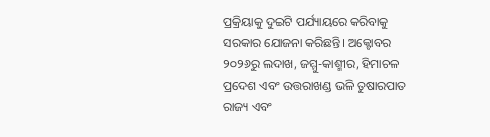ପ୍ରକ୍ରିୟାକୁ ଦୁଇଟି ପର୍ଯ୍ୟାୟରେ କରିବାକୁ ସରକାର ଯୋଜନା କରିଛନ୍ତି। ଅକ୍ଟୋବର ୨୦୨୬ରୁ ଲଦାଖ, ଜମ୍ମୁ-କାଶ୍ମୀର, ହିମାଚଳ ପ୍ରଦେଶ ଏବଂ ଉତ୍ତରାଖଣ୍ଡ ଭଳି ତୁଷାରପାତ ରାଜ୍ୟ ଏବଂ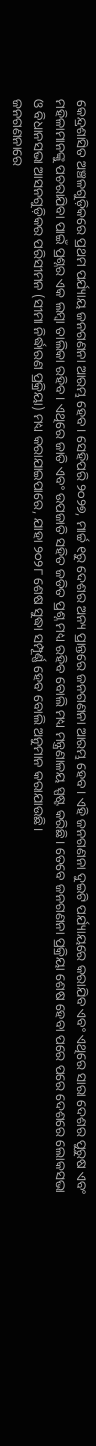କେନ୍ଦ୍ରଶାସିତ ଅଞ୍ଚଳଗୁଡ଼ିକରେ ପ୍ରଥମ ପର୍ଯ୍ୟାୟ ଜନଗଣନା ଆରମ୍ଭ ହେବ। ସେହିପରି ୨୦୨୭, ମାର୍ଚ୍ଚ ୧ରୁ ଦେଶର ଅନ୍ୟ ପ୍ରାନ୍ତରେ ଜନଗଣନା ଆରମ୍ଭ ହେବ। ଏହି ଜନଗଣନା ଦୁଇଟି ପର୍ଯ୍ୟାୟରେ କରାଯିବ ଏବଂ ଏଥିରେ ସାରା ଦେଶର ପୁରୁଷ ଏବଂ ମହିଳାମାନଙ୍କୁ ପଚରାଯିବା ପାଇଁ ପ୍ରଶ୍ନର ଏକ ଲମ୍ବା ତାଲିକା ରହିବ। ଏଥିରେ ଜାତି ଏବଂ ଉପଜାତି ସହିତ ଜଡିତ ପ୍ରଶ୍ନ ମଧ୍ୟ ରହିବ ବୋଲି ମଧ୍ୟ ମନ୍ତ୍ରଣାଳୟ ସ୍ପଷ୍ଟ କରିଛି। ତେବେ ଜନଗଣନା ପ୍ରକ୍ରିୟା ଶେଷ ହେବା ପରେ ପରେ ଦେଶରେ ଲୋକସଭା ଓ ବିଧାନସଭା ଆସନଗୁଡ଼ିକର ପରିସୀମନ (ସୀମା ନିର୍ଦ୍ଧାରଣ ପ୍ରକ୍ରିୟା) ମଧ୍ୟ କରାଯାଇପାରେ, ଯାହା ୨୦୨୮ ଶେଷ ସୁଦ୍ଧା ସମ୍ପୂର୍ଣ୍ଣ ହେବ ବୋଲି ଅନୁମାନ କରାଯାଉଛି।
ଜନଗଣନାରେ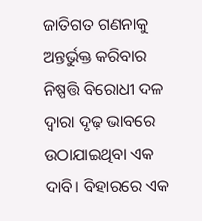ଜାତିଗତ ଗଣନାକୁ ଅନ୍ତର୍ଭୁକ୍ତ କରିବାର ନିଷ୍ପତ୍ତି ବିରୋଧୀ ଦଳ ଦ୍ୱାରା ଦୃଢ଼ ଭାବରେ ଉଠାଯାଇଥିବା ଏକ ଦାବି। ବିହାରରେ ଏକ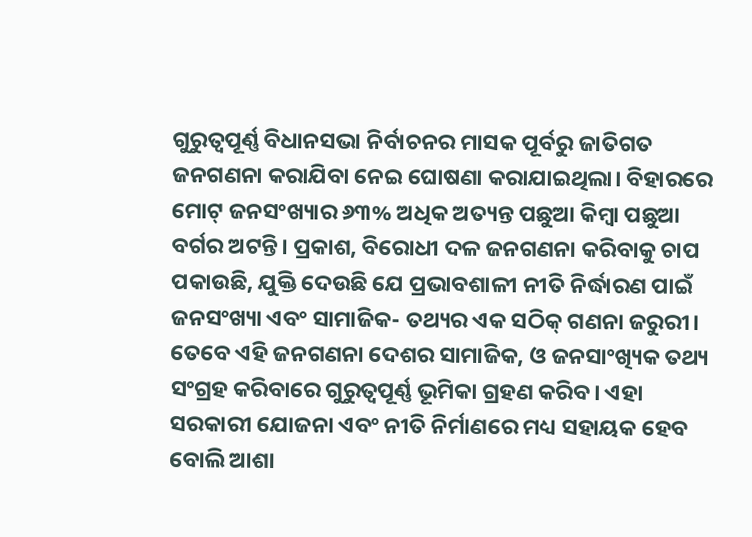ଗୁରୁତ୍ୱପୂର୍ଣ୍ଣ ବିଧାନସଭା ନିର୍ବାଚନର ମାସକ ପୂର୍ବରୁ ଜାତିଗତ ଜନଗଣନା କରାଯିବା ନେଇ ଘୋଷଣା କରାଯାଇଥିଲା। ବିହାରରେ ମୋଟ୍ ଜନସଂଖ୍ୟାର ୬୩% ଅଧିକ ଅତ୍ୟନ୍ତ ପଛୁଆ କିମ୍ବା ପଛୁଆ ବର୍ଗର ଅଟନ୍ତି। ପ୍ରକାଶ, ବିରୋଧୀ ଦଳ ଜନଗଣନା କରିବାକୁ ଚାପ ପକାଉଛି, ଯୁକ୍ତି ଦେଉଛି ଯେ ପ୍ରଭାବଶାଳୀ ନୀତି ନିର୍ଦ୍ଧାରଣ ପାଇଁ ଜନସଂଖ୍ୟା ଏବଂ ସାମାଜିକ- ତଥ୍ୟର ଏକ ସଠିକ୍ ଗଣନା ଜରୁରୀ। ତେବେ ଏହି ଜନଗଣନା ଦେଶର ସାମାଜିକ, ଓ ଜନସାଂଖ୍ୟିକ ତଥ୍ୟ ସଂଗ୍ରହ କରିବାରେ ଗୁରୁତ୍ୱପୂର୍ଣ୍ଣ ଭୂମିକା ଗ୍ରହଣ କରିବ। ଏହା ସରକାରୀ ଯୋଜନା ଏବଂ ନୀତି ନିର୍ମାଣରେ ମଧ୍ୟ ସହାୟକ ହେବ ବୋଲି ଆଶା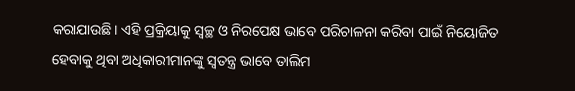କରାଯାଉଛି। ଏହି ପ୍ରକ୍ରିୟାକୁ ସ୍ୱଚ୍ଛ ଓ ନିରପେକ୍ଷ ଭାବେ ପରିଚାଳନା କରିବା ପାଇଁ ନିୟୋଜିତ ହେବାକୁ ଥିବା ଅଧିକାରୀମାନଙ୍କୁ ସ୍ୱତନ୍ତ୍ର ଭାବେ ତାଲିମ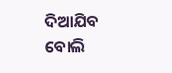ଦିଆଯିବ ବୋଲି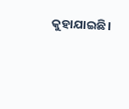କୁହାଯାଇଛି।